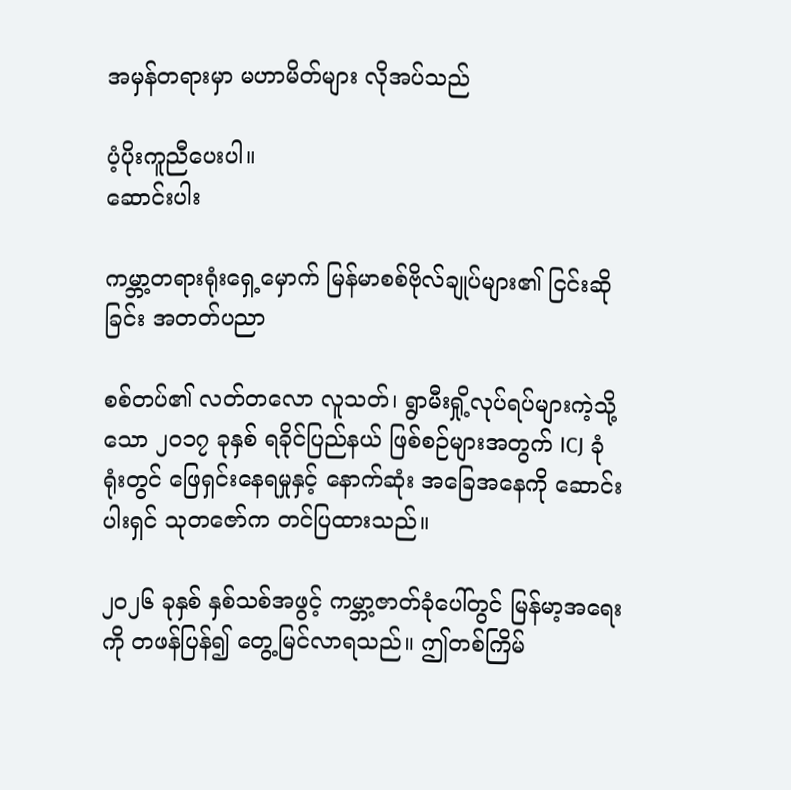အမှန်တရားမှာ မဟာမိတ်များ လိုအပ်သည်

ပံ့ပိုးကူညီပေးပါ။
ဆောင်းပါး

ကမ္ဘာ့တရားရုံးရှေ့မှောက် မြန်မာစစ်ဗိုလ်ချုပ်များ၏ ငြင်းဆိုခြင်း အတတ်ပညာ

စစ်တပ်၏ လတ်တလော လူသတ်၊ ရွာမီးရှို့လုပ်ရပ်များကဲ့သို့သော ၂၀၁၇ ခုနှစ် ရခိုင်ပြည်နယ် ဖြစ်စဉ်များအတွက် ICJ ခုံရုံးတွင် ဖြေရှင်းနေရမှုနှင့် နောက်ဆုံး အခြေအနေကို ဆောင်းပါးရှင် သုတဇော်က တင်ပြထားသည်။

၂၀၂၆ ခုနှစ် နှစ်သစ်အဖွင့် ကမ္ဘာ့ဇာတ်ခုံပေါ်တွင် မြန်မာ့အရေးကို တဖန်ပြန်၍ တွေ့မြင်လာရသည်။ ဤတစ်ကြိမ်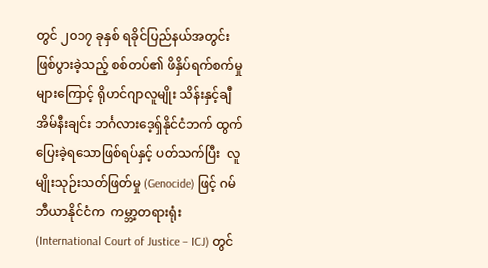တွင် ၂၀၁၇ ခုနှစ် ရခိုင်ပြည်နယ်အတွင်း ဖြစ်ပွားခဲ့သည့် စစ်တပ်၏ ဖိနှိပ်ရက်စက်မှုများကြောင့် ရိုဟင်ဂျာလူမျိုး သိန်းနှင့်ချီ  အိမ်နီးချင်း ဘင်္ဂလားဒေ့ရှ်နိုင်ငံဘက် ထွက်ပြေးခဲ့ရသောဖြစ်ရပ်နှင့် ပတ်သက်ပြီး  လူမျိုးသုဉ်းသတ်ဖြတ်မှု (Genocide) ဖြင့် ဂမ်ဘီယာနိုင်ငံက  ကမ္ဘာ့တရားရုံး (International Court of Justice – ICJ) တွင်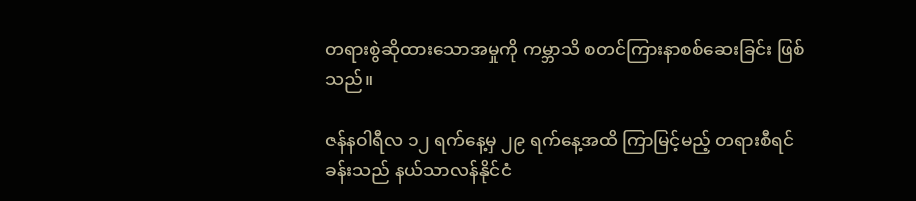တရားစွဲဆိုထားသောအမှုကို ကမ္ဘာသိ စတင်ကြားနာစစ်ဆေးခြင်း ဖြစ်သည်။

ဇန်နဝါရီလ ၁၂ ရက်နေ့မှ ၂၉ ရက်နေ့အထိ ကြာမြင့်မည့် တရားစီရင်ခန်းသည် နယ်သာလန်နိုင်ငံ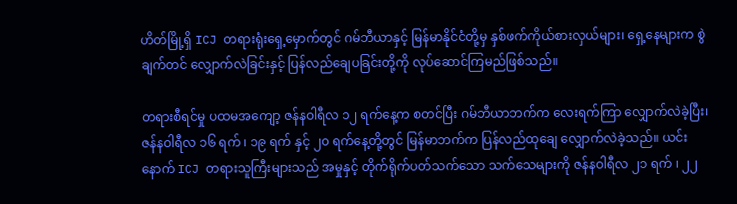ဟိတ်မြို့ရှိ ICJ တရားရုံးရှေ့မှောက်တွင် ဂမ်ဘီယာနှင့် မြန်မာနိုင်ငံတို့မှ နှစ်ဖက်ကိုယ်စားလှယ်များ၊ ရှေ့နေများက စွဲချက်တင် လျှောက်လဲခြင်းနှင့် ပြန်လည်ချေပခြင်းတို့ကို လုပ်ဆောင်ကြမည်ဖြစ်သည်။

တရားစီရင်မှု ပထမအကျော့ ဇန်နဝါရီလ ၁၂ ရက်နေ့က စတင်ပြီး ဂမ်ဘီယာဘက်က လေးရက်ကြာ လျှောက်လဲခဲ့ပြီး၊ ဇန်နဝါရီလ ၁၆ ရက် ၊ ၁၉ ရက် နှင့် ၂၀ ရက်နေ့တို့တွင် မြန်မာဘက်က ပြန်လည်ထုချေ လျှောက်လဲခဲ့သည်။ ယင်းနောက် ICJ တရားသူကြီးများသည် အမှုနှင့် တိုက်ရိုက်ပတ်သက်သော သက်သေများကို ဇန်နဝါရီလ ၂၁ ရက် ၊ ၂၂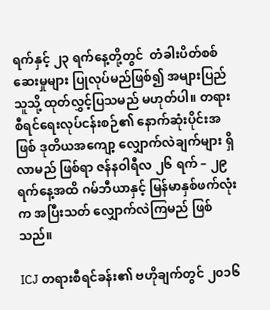ရက်နှင့် ၂၃ ရက်နေ့တို့တွင်  တံခါးပိတ်စစ်ဆေးမှုများ ပြုလုပ်မည်ဖြစ်၍ အများပြည်သူသို့ ထုတ်လွှင့်ပြသမည် မဟုတ်ပါ။ တရားစီရင်ရေးလုပ်ငန်းစဉ်၏ နောက်ဆုံးပိုင်းအဖြစ် ဒုတိယအကျော့ လျှောက်လဲချက်များ ရှိလာမည် ဖြစ်ရာ ဇန်နဝါရီလ ၂၆ ရက် – ၂၉ ရက်နေ့အထိ ဂမ်ဘီယာနှင့် မြန်မာနှစ်ဖက်လုံးက အပြီးသတ် လျှောက်လဲကြမည် ဖြစ်သည်။

ICJ တရားစီရင်ခန်း၏ ဗဟိုချက်တွင် ၂၀၁၆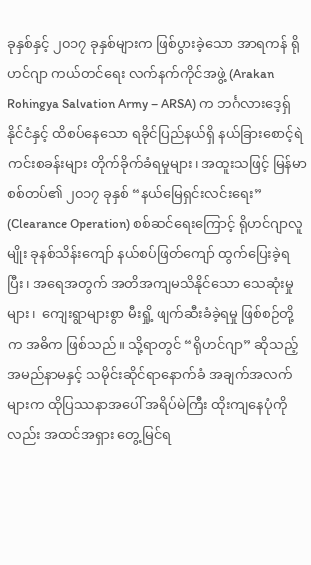ခုနှစ်နှင့် ၂၀၁၇ ခုနှစ်များက ဖြစ်ပွားခဲ့သော အာရကန် ရိုဟင်ဂျာ ကယ်တင်ရေး လက်နက်ကိုင်အဖွဲ့ (Arakan Rohingya Salvation Army – ARSA) က ဘင်္ဂလားဒေ့ရှ်နိုင်ငံနှင့် ထိစပ်နေသော ရခိုင်ပြည်နယ်ရှိ နယ်ခြားစောင့်ရဲကင်းစခန်းများ တိုက်ခိုက်ခံရမှုများ၊ အထူးသဖြင့် မြန်မာစစ်တပ်၏ ၂၀၁၇ ခုနှစ် “နယ်မြေရှင်းလင်းရေး” (Clearance Operation) စစ်ဆင်ရေးကြောင့် ရိုဟင်ဂျာလူမျိုး ခုနစ်သိန်းကျော် နယ်စပ်ဖြတ်ကျော် ထွက်ပြေးခဲ့ရပြီး၊ အရေအတွက် အတိအကျမသိနိုင်သော သေဆုံးမှုများ၊  ကျေးရွာများစွာ မီးရှို့ ဖျက်ဆီးခံခဲ့ရမှု ဖြစ်စဉ်တို့က အဓိက ဖြစ်သည်။ သို့ရာတွင် “ရိုဟင်ဂျာ” ဆိုသည့် အမည်နာမနှင့် သမိုင်းဆိုင်ရာနောက်ခံ အချက်အလက်များက ထိုပြဿနာအပေါ် အရိပ်မဲကြီး ထိုးကျနေပုံကိုလည်း အထင်အရှား တွေ့မြင်ရ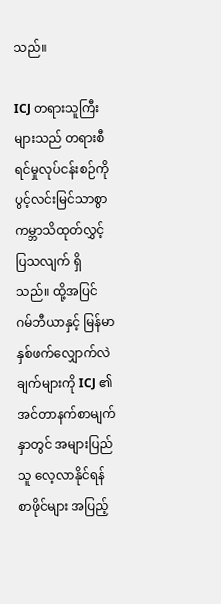သည်။

ICJ တရားသူကြီးများသည် တရားစီရင်မှုလုပ်ငန်းစဉ်ကို ပွင့်လင်းမြင်သာစွာ ကမ္ဘာသိထုတ်လွှင့်ပြသလျက် ရှိသည်။ ထို့အပြင် ဂမ်ဘီယာနှင့် မြန်မာ နှစ်ဖက်လျှောက်လဲချက်များကို ICJ ၏ အင်တာနက်စာမျက်နှာတွင် အများပြည်သူ လေ့လာနိုင်ရန် စာဖိုင်များ အပြည့်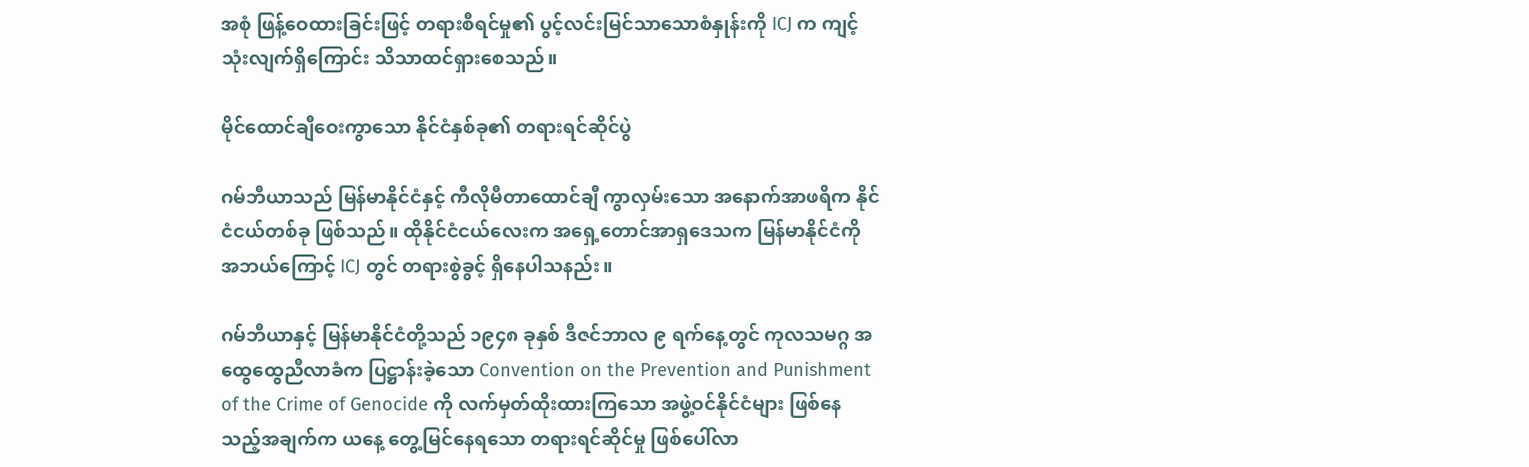အစုံ ဖြန့်ဝေထားခြင်းဖြင့် တရားစီရင်မှု၏ ပွင့်လင်းမြင်သာသောစံနှုန်းကို ICJ က ကျင့်သုံးလျက်ရှိကြောင်း သိသာထင်ရှားစေသည်။

မိုင်ထောင်ချီဝေးကွာသော နိုင်ငံနှစ်ခု၏ တရားရင်ဆိုင်ပွဲ

ဂမ်ဘီယာသည် မြန်မာနိုင်ငံနှင့် ကီလိုမီတာထောင်ချီ ကွာလှမ်းသော အနောက်အာဖရိက နိုင်ငံငယ်တစ်ခု ဖြစ်သည်။ ထိုနိုင်ငံငယ်လေးက အရှေ့တောင်အာရှဒေသက မြန်မာနိုင်ငံကို အဘယ်ကြောင့် ICJ တွင် တရားစွဲခွင့် ရှိနေပါသနည်း။

ဂမ်ဘီယာနှင့် မြန်မာနိုင်ငံတို့သည် ၁၉၄၈ ခုနှစ် ဒီဇင်ဘာလ ၉ ရက်နေ့တွင် ကုလသမဂ္ဂ အထွေထွေညီလာခံက ပြဋ္ဌာန်းခဲ့သော Convention on the Prevention and Punishment of the Crime of Genocide ကို လက်မှတ်ထိုးထားကြသော အဖွဲ့ဝင်နိုင်ငံများ ဖြစ်နေသည့်အချက်က ယနေ့ တွေ့မြင်နေရသော တရားရင်ဆိုင်မှု ဖြစ်ပေါ်လာ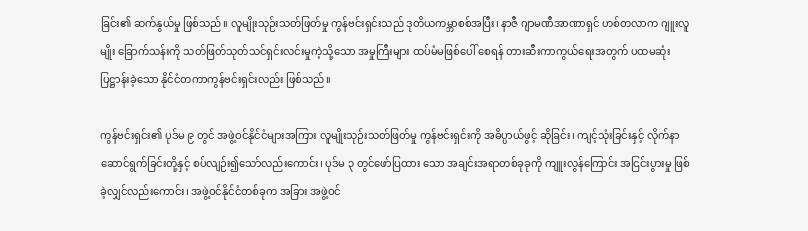ခြင်း၏ ဆက်နွယ်မှု ဖြစ်သည်။ လူမျိုးသုဉ်းသတ်ဖြတ်မှု ကွန်ဗင်းရှင်းသည် ဒုတိယကမ္ဘာစစ်အပြီး၊ နာဇီ ဂျာမဏီအာဏာရှင် ဟစ်တလာက ဂျူးလူမျိုး ခြောက်သန်းကို သတ်ဖြတ်သုတ်သင်ရှင်းလင်းမှုကဲ့သို့သော အမှုကြီးများ ထပ်မံမဖြစ်ပေါ် စေရန် တားဆီးကာကွယ်ရေးအတွက် ပထမဆုံး ပြဋ္ဌာန်းခဲ့သော နိုင်ငံတကာကွန်ဗင်းရှင်းလည်း ဖြစ်သည်။

ကွန်ဗင်းရှင်း၏ ပုဒ်မ ၉ တွင် အဖွဲ့ဝင်နိုင်ငံများအကြား လူမျိုးသုဉ်းသတ်ဖြတ်မှု ကွန်ဗင်းရှင်းကို အဓိပ္ပာယ်ဖွင့် ဆိုခြင်း၊ ကျင့်သုံးခြင်းနှင့် လိုက်နာဆောင်ရွက်ခြင်းတို့နှင့် စပ်လျဉ်း၍သော်လည်းကောင်း၊ ပုဒ်မ ၃ တွင်ဖော်ပြထား သော အချင်းအရာတစ်ခုခုကို ကျူးလွန်ကြောင်း အငြင်းပွားမှု ဖြစ်ခဲ့လျှင်လည်းကောင်း၊ အဖွဲ့ဝင်နိုင်ငံတစ်ခုက အခြား အဖွဲ့ဝင်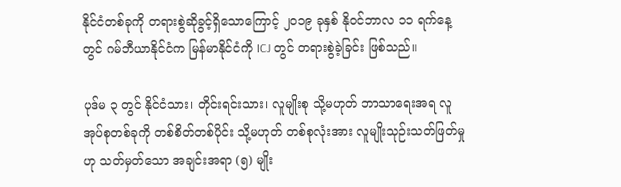နိုင်ငံတစ်ခုကို တရားစွဲဆိုခွင့်ရှိသောကြောင့် ၂၀၁၉ ခုနှစ် နိုဝင်ဘာလ ၁၁ ရက်နေ့တွင် ဂမ်ဘီယာနိုင်ငံက မြန်မာနိုင်ငံကို ICJ တွင် တရားစွဲခဲ့ခြင်း ဖြစ်သည်။

ပုဒ်မ ၃ တွင် နိုင်ငံသား၊ တိုင်းရင်းသား၊ လူမျိုးစု သို့မဟုတ် ဘာသာရေးအရ လူအုပ်စုတစ်ခုကို တစ်စိတ်တစ်ပိုင်း သို့မဟုတ် တစ်စုလုံးအား လူမျိုးသုဉ်းသတ်ဖြတ်မှုဟု သတ်မှတ်သော အချင်းအရာ (၅) မျိုး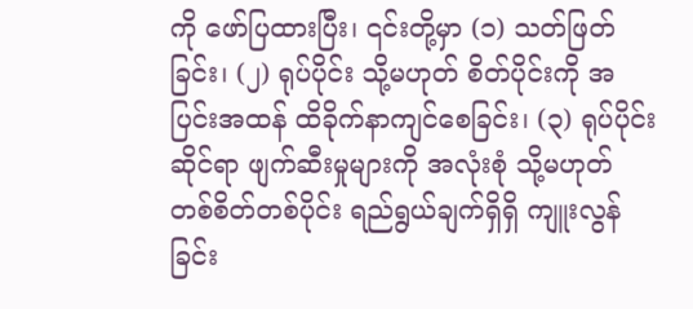ကို ဖော်ပြထားပြီး၊ ၎င်းတို့မှာ (၁) သတ်ဖြတ်ခြင်း၊ (၂) ရုပ်ပိုင်း သို့မဟုတ် စိတ်ပိုင်းကို အပြင်းအထန် ထိခိုက်နာကျင်စေခြင်း၊ (၃) ရုပ်ပိုင်းဆိုင်ရာ ဖျက်ဆီးမှုများကို အလုံးစုံ သို့မဟုတ် တစ်စိတ်တစ်ပိုင်း ရည်ရွယ်ချက်ရှိရှိ ကျူးလွန်ခြင်း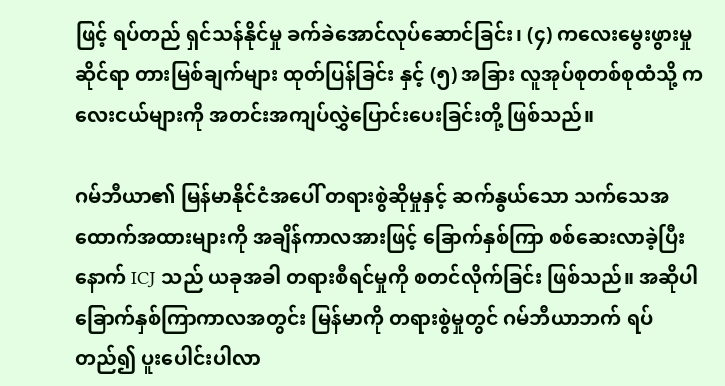ဖြင့် ရပ်တည် ရှင်သန်နိုင်မှု ခက်ခဲအောင်လုပ်ဆောင်ခြင်း၊ (၄) ကလေးမွေးဖွားမှုဆိုင်ရာ တားမြစ်ချက်များ ထုတ်ပြန်ခြင်း နှင့် (၅) အခြား လူအုပ်စုတစ်စုထံသို့ ကလေးငယ်များကို အတင်းအကျပ်လွှဲပြောင်းပေးခြင်းတို့ ဖြစ်သည်။

ဂမ်ဘီယာ၏ မြန်မာနိုင်ငံအပေါ် တရားစွဲဆိုမှုနှင့် ဆက်နွယ်သော သက်သေအထောက်အထားများကို အချိန်ကာလအားဖြင့် ခြောက်နှစ်ကြာ စစ်ဆေးလာခဲ့ပြီးနောက် ICJ သည် ယခုအခါ တရားစီရင်မှုကို စတင်လိုက်ခြင်း ဖြစ်သည်။ အဆိုပါ ခြောက်နှစ်ကြာကာလအတွင်း မြန်မာကို တရားစွဲမှုတွင် ဂမ်ဘီယာဘက် ရပ်တည်၍ ပူးပေါင်းပါလာ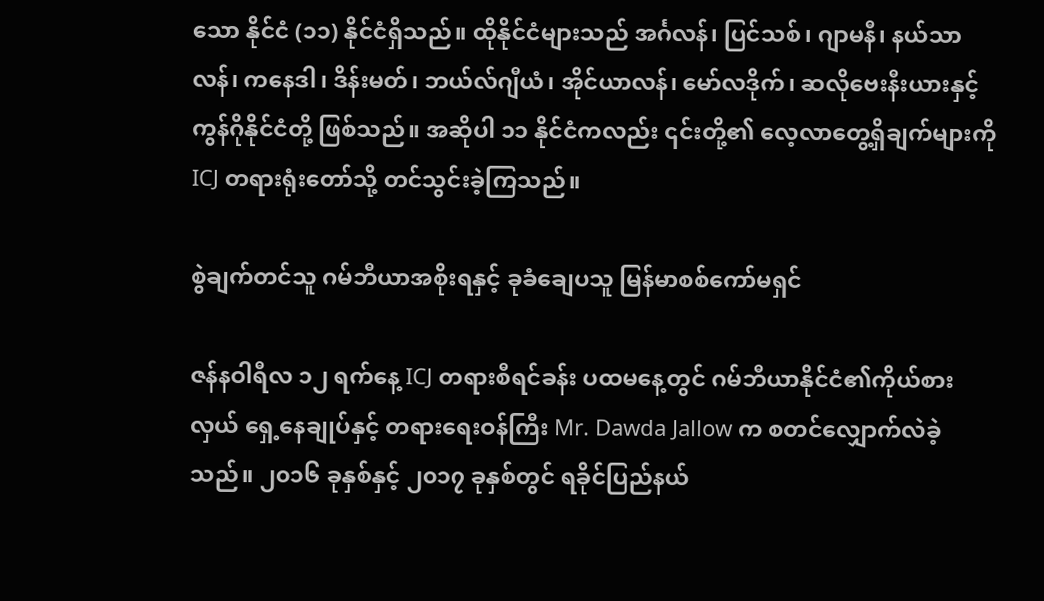သော နိုင်ငံ (၁၁) နိုင်ငံရှိသည်။ ထိုနိုင်ငံများသည် အင်္ဂလန်၊ ပြင်သစ်၊ ဂျာမနီ၊ နယ်သာလန်၊ ကနေဒါ၊ ဒိန်းမတ်၊ ဘယ်လ်ဂျီယံ၊ အိုင်ယာလန်၊ မော်လဒိုက်၊ ဆလိုဗေးနီးယားနှင့် ကွန်ဂိုနိုင်ငံတို့ ဖြစ်သည်။ အဆိုပါ ၁၁ နိုင်ငံကလည်း ၎င်းတို့၏ လေ့လာတွေ့ရှိချက်များကို ICJ တရားရုံးတော်သို့ တင်သွင်းခဲ့ကြသည်။

စွဲချက်တင်သူ ဂမ်ဘီယာအစိုးရနှင့် ခုခံချေပသူ မြန်မာစစ်ကော်မရှင်

ဇန်နဝါရီလ ၁၂ ရက်နေ့ ICJ တရားစီရင်ခန်း ပထမနေ့တွင် ဂမ်ဘီယာနိုင်ငံ၏ကိုယ်စားလှယ် ရှေ့နေချုပ်နှင့် တရားရေးဝန်ကြီး Mr. Dawda Jallow က စတင်လျှောက်လဲခဲ့သည်။ ၂၀‌၁၆ ခုနှစ်နှင့် ၂၀၁၇ ခုနှစ်တွင် ရခိုင်ပြည်နယ်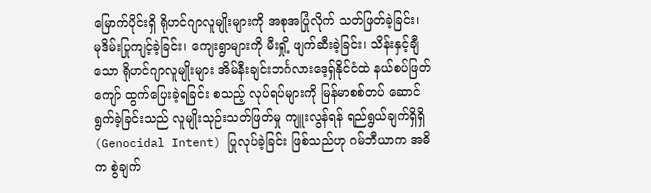မြောက်ပိုင်းရှိ ရိုဟင်ဂျာလူမျိုးများကို အစုအပြုံလိုက် သတ်ဖြတ်ခဲ့ခြင်း၊ မုဒိမ်းပြုကျင့်ခဲ့ခြင်း၊ ကျေးရွာများကို မီးရှို့ ဖျက်ဆီးခဲ့ခြင်း၊ သိန်းနှင့်ချီသော ရိုဟင်ဂျာလူမျိုးများ အိမ်နီးချင်းဘင်္ဂလားဒေ့ရှ်နိုင်ငံထဲ နယ်စပ်ဖြတ်ကျော် ထွက်ပြေးခဲ့ရခြင်း စသည့် လုပ်ရပ်များကို မြန်မာစစ်တပ် ဆောင်ရွက်ခဲ့ခြင်းသည် လူမျိုးသုဉ်းသတ်ဖြတ်မှု ကျူးလွန်ရန် ရည်ရွယ်ချက်ရှိရှိ (Genocidal Intent) ပြုလုပ်ခဲ့ခြင်း ဖြစ်သည်ဟု ဂမ်ဘီယာက အဓိက စွဲချက်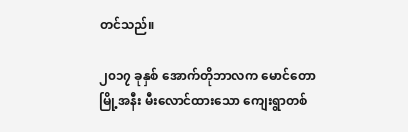တင်သည်။

၂၀၁၇ ခုနှစ် အောက်တိုဘာလက မောင်တောမြို့အနီး မီးလောင်ထားသော ကျေးရွာတစ်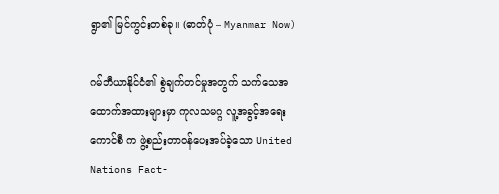ရွာ၏ မြင်ကွင်းတစ်ခု။ (ဓာတ်ပုံ – Myanmar Now)

ဂမ်ဘီယာနိုင်ငံ၏ စွဲချက်တင်မှုအတွက် သက်သေအထောက်အထားများမှာ ကုလသမဂ္ဂ လူ့အခွင့်အရေးကောင်စီ က ဖွဲ့စည်းတာဝန်ပေးအပ်ခဲ့သော United Nations Fact-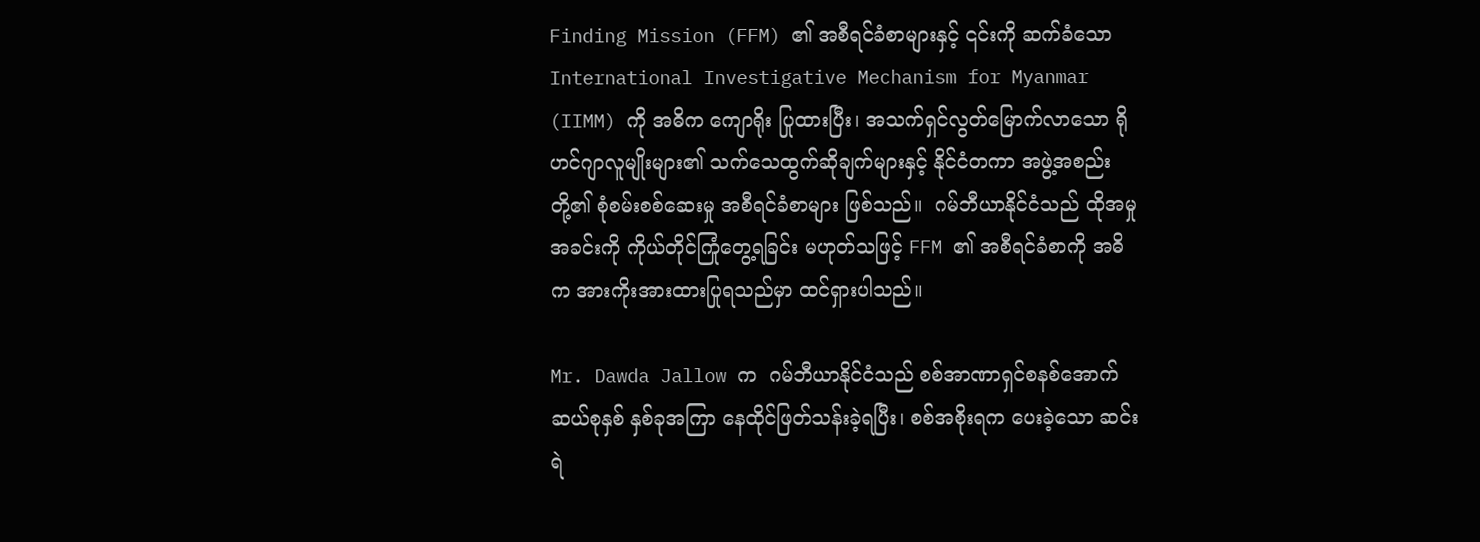Finding Mission (FFM) ၏ အစီရင်ခံစာများနှင့် ၎င်းကို ဆက်ခံသော International Investigative Mechanism for Myanmar (IIMM) ကို အဓိက ကျောရိုး ပြုထားပြီး၊ အသက်ရှင်လွတ်မြောက်လာသော ရိုဟင်ဂျာလူမျိုးများ၏ သက်သေထွက်ဆိုချက်များနှင့် နိုင်ငံတကာ အဖွဲ့အစည်းတို့၏ စုံစမ်းစစ်ဆေးမှု အစီရင်ခံစာများ ဖြစ်သည်။  ဂမ်ဘီယာနိုင်ငံသည် ထိုအမှုအခင်းကို ကိုယ်တိုင်ကြုံတွေ့ရခြင်း မဟုတ်သဖြင့် FFM ၏ အစီရင်ခံစာကို အဓိက အားကိုးအားထားပြုရသည်မှာ ထင်ရှားပါသည်။

Mr. Dawda Jallow က  ဂမ်ဘီယာနိုင်ငံသည် စစ်အာဏာရှင်စနစ်အောက် ဆယ်စုနှစ် နှစ်ခုအကြာ နေထိုင်ဖြတ်သန်းခဲ့ရပြီး၊ စစ်အစိုးရက ပေးခဲ့သော ဆင်းရဲ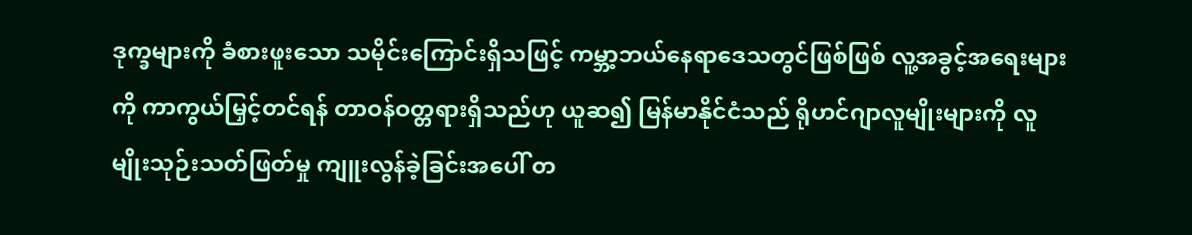ဒုက္ခများကို ခံစားဖူးသော သမိုင်းကြောင်းရှိသဖြင့် ကမ္ဘာ့ဘယ်နေရာဒေသတွင်ဖြစ်ဖြစ် လူ့အခွင့်အရေးများကို ကာကွယ်မြှင့်တင်ရန် တာဝန်ဝတ္တရားရှိသည်ဟု ယူဆ၍ မြန်မာနိုင်ငံသည် ရိုဟင်ဂျာလူမျိုးများကို လူမျိုးသုဉ်းသတ်ဖြတ်မှု ကျူးလွန်ခဲ့ခြင်းအပေါ် တ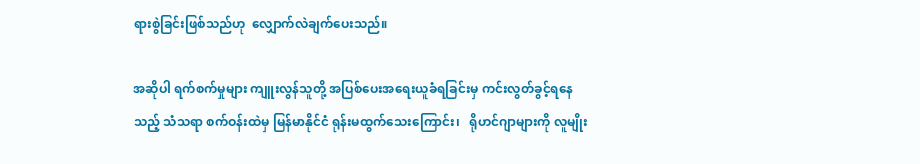ရားစွဲခြင်းဖြစ်သည်ဟု  လျှောက်လဲချက်ပေးသည်။

အဆိုပါ ရက်စက်မှုများ ကျူးလွန်သူတို့ အပြစ်ပေးအရေးယူခံရခြင်းမှ ကင်းလွတ်ခွင့်ရနေသည့် သံသရာ စက်ဝန်းထဲမှ မြန်မာနိုင်ငံ ရုန်းမထွက်သေးကြောင်း၊   ရိုဟင်ဂျာများကို လူမျိုး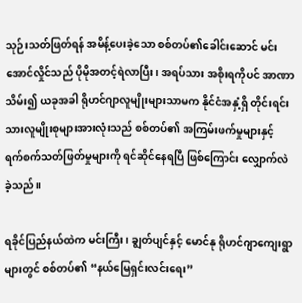သုဉ်းသတ်ဖြတ်ရန် အမိန့်ပေးခဲ့သော စစ်တပ်၏ခေါင်းဆောင် မင်းအောင်လှိုင်သည် ပိုမိုအတင့်ရဲလာပြီး၊ အရပ်သား အစိုးရကိုပင် အာဏာသိမ်း၍ ယခုအခါ ရိုဟင်ဂျာလူမျိုးများသာမက နိုင်ငံအနှံ့ရှိ တိုင်းရင်းသားလူမျိုးစုများအားလုံးသည် စစ်တပ်၏ အကြမ်းဖက်မှုများနှင့် ရက်စက်သတ်ဖြတ်မှုများကို ရင်ဆိုင်နေရပြီ ဖြစ်ကြောင်း လျှောက်လဲခဲ့သည်။

ရခိုင်ပြည်နယ်ထဲက မင်းကြီး၊ ချွတ်ပျင်နှင့် မောင်နု ရိုဟင်ဂျာကျေးရွာများတွင် စစ်တပ်၏ “နယ်မြေရှင်းလင်းရေး”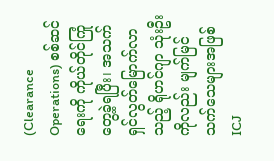(Clearance Operations) စစ်ဆင်ရေးကို ကိုယ်တိုင်ကြုံတွေ့ခဲ့ရပြီး၊ အသက်ရှင်လွတ်မြောက်လာသည့် ရိုဟင်ဂျာ သုံးဦးကိုလည်း မျက်မြင်သက်သေများအဖြစ် ICJ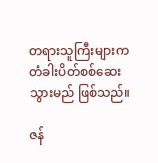တရားသူကြီးများက တံခါးပိတ်စစ်ဆေးသွားမည် ဖြစ်သည်။

ဇန်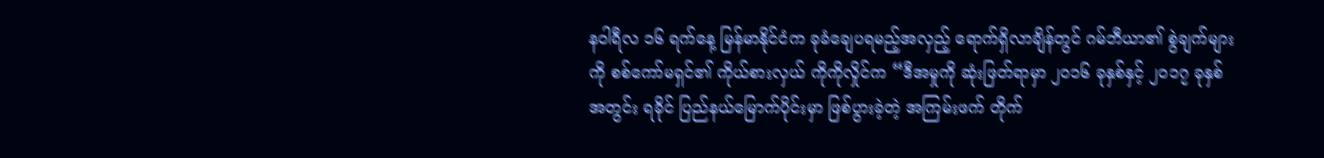နဝါရီလ ၁၆ ရက်နေ့ မြန်မာနိုင်ငံက ခုခံချေပရမည့်အလှည့် ရောက်ရှိလာချိန်တွင် ဂမ်ဘီယာ၏ စွဲချက်များကို စစ်ကော်မရှင်၏ ကိုယ်စားလှယ် ကိုကိုလှိုင်က “ဒီအမှုကို ဆုံးဖြတ်ရာမှာ ၂၀၁၆ ခုနှစ်နှင့် ၂၀၁၇ ခုနှစ်အတွင်း ရခိုင် ပြည်နယ်မြောက်ပိုင်းမှာ ဖြစ်ပွားခဲ့တဲ့ အကြမ်းဖက် တိုက်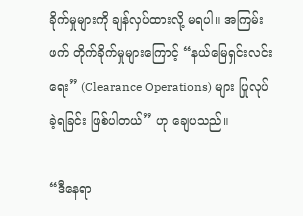ခိုက်မှုများကို ချန်လှပ်ထားလို့ မရပါ။ အကြမ်းဖက် တိုက်ခိုက်မှုများကြောင့် “နယ်မြေရှင်းလင်းရေး” (Clearance Operations) များ ပြုလုပ်ခဲ့ရခြင်း ဖြစ်ပါတယ်” ဟု ချေပသည်။

“ဒီနေရာ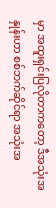မှာ အထူးရှင်းပြလိုတာကတော့ ဒီအသုံးအနှုန်းဟာ စစ်ဘက်ဆိုင်ရာ အသုံးအ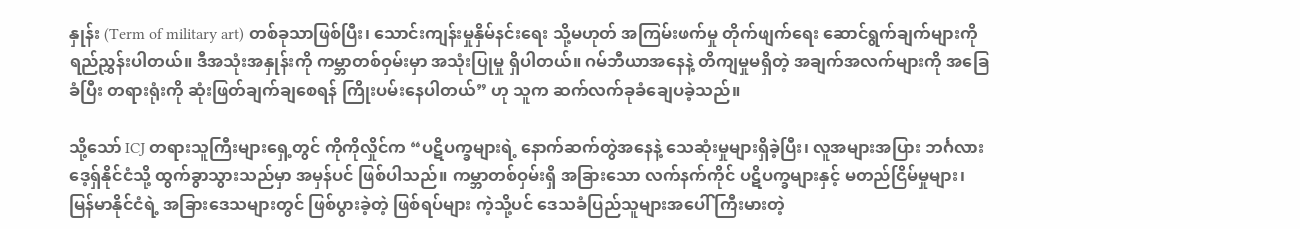နှုန်း (Term of military art) တစ်ခုသာဖြစ်ပြီး၊ သောင်းကျန်းမှုနှိမ်နင်းရေး သို့မဟုတ် အကြမ်းဖက်မှု တိုက်ဖျက်ရေး ဆောင်ရွက်ချက်များကို ရည်ညွှန်းပါတယ်။ ဒီအသုံးအနှုန်းကို ကမ္ဘာတစ်ဝှမ်းမှာ အသုံးပြုမှု ရှိပါတယ်။ ဂမ်ဘီယာအနေနဲ့ တိကျမှုမရှိတဲ့ အချက်အလက်များကို အခြေခံပြီး တရားရုံးကို ဆုံးဖြတ်ချက်ချစေရန် ကြိုးပမ်းနေပါတယ်” ဟု သူက ဆက်လက်ခုခံချေပခဲ့သည်။

သို့သော် ICJ တရားသူကြီးများရှေ့တွင် ကိုကိုလှိုင်က “ပဋိပက္ခများရဲ့ နောက်ဆက်တွဲအနေနဲ့ သေဆုံးမှုများရှိခဲ့ပြီး၊ လူအများအပြား ဘင်္ဂလားဒေ့ရှ်နိုင်ငံသို့ ထွက်ခွာသွားသည်မှာ အမှန်ပင် ဖြစ်ပါသည်။ ကမ္ဘာတစ်ဝှမ်းရှိ အခြားသော လက်နက်ကိုင် ပဋိပက္ခများနှင့် မတည်ငြိမ်မှုများ၊ မြန်မာနိုင်ငံရဲ့ အခြားဒေသများတွင် ဖြစ်ပွားခဲ့တဲ့ ဖြစ်ရပ်များ ကဲ့သို့ပင် ဒေသခံပြည်သူများအပေါ် ကြီးမားတဲ့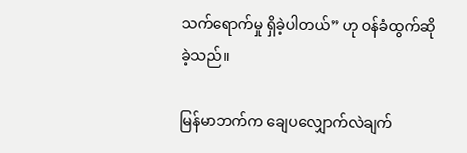သက်ရောက်မှု ရှိခဲ့ပါတယ်” ဟု ဝန်ခံထွက်ဆိုခဲ့သည်။

မြန်မာဘက်က ချေပလျှောက်လဲချက်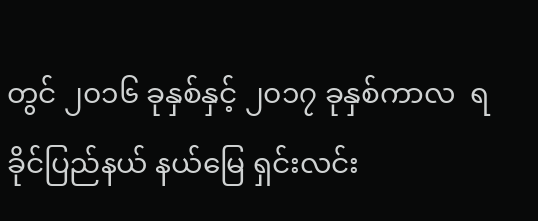တွင် ၂၀၁၆ ခုနှစ်နှင့် ၂၀၁၇ ခုနှစ်ကာလ  ရခိုင်ပြည်နယ် နယ်မြေ ရှင်းလင်း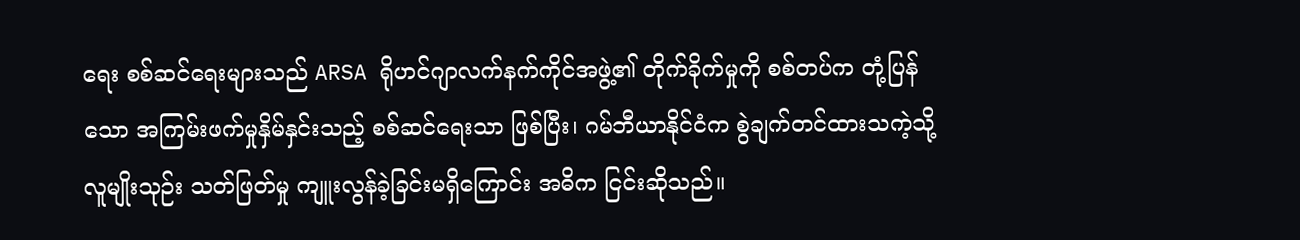ရေး စစ်ဆင်ရေးများသည် ARSA ရိုဟင်ဂျာလက်နက်ကိုင်အဖွဲ့၏ တိုက်ခိုက်မှုကို စစ်တပ်က တုံ့ပြန်သော အကြမ်းဖက်မှုနှိမ်နှင်းသည့် စစ်ဆင်ရေးသာ ဖြစ်ပြီး၊ ဂမ်ဘီယာနိုင်ငံက စွဲချက်တင်ထားသကဲ့သို့ လူမျိုးသုဉ်း သတ်ဖြတ်မှု ကျူးလွန်ခဲ့ခြင်းမရှိကြောင်း အဓိက ငြင်းဆိုသည်။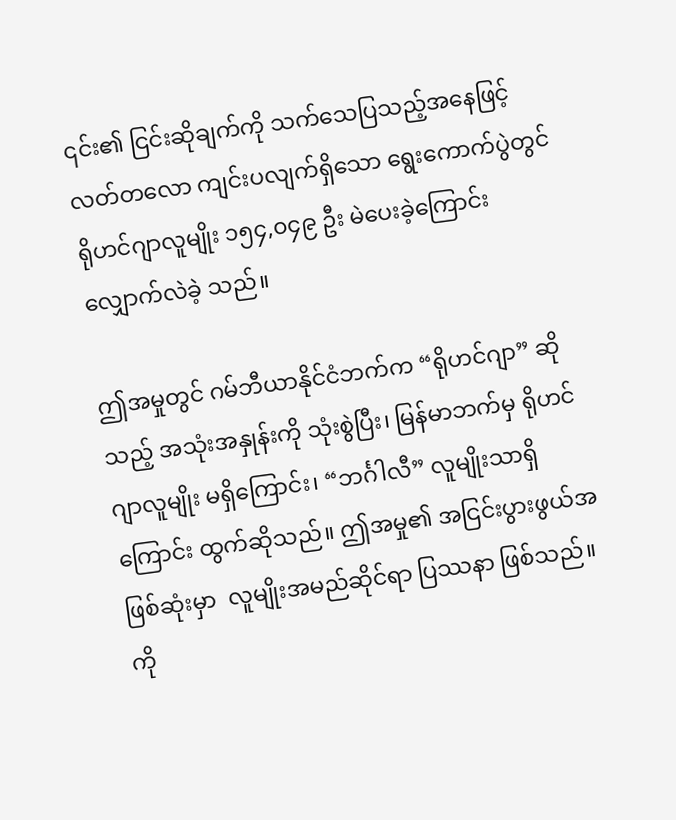၎င်း၏ ငြင်းဆိုချက်ကို သက်သေပြသည့်အနေဖြင့် လတ်တလော ကျင်းပလျက်ရှိသော ရွေးကောက်ပွဲတွင် ရိုဟင်ဂျာလူမျိုး ၁၅၄,၀၄၉ ဦး မဲပေးခဲ့ကြောင်း လျှောက်လဲခဲ့ သည်။

ဤအမှုတွင် ဂမ်ဘီယာနိုင်ငံဘက်က “ရိုဟင်ဂျာ” ဆိုသည့် အသုံးအနှုန်းကို သုံးစွဲပြီး၊ မြန်မာဘက်မှ ရိုဟင်ဂျာလူမျိုး မရှိကြောင်း၊ “ဘင်္ဂါလီ” လူမျိုးသာရှိကြောင်း ထွက်ဆိုသည်။ ဤအမှု၏ အငြင်းပွားဖွယ်အဖြစ်ဆုံးမှာ  လူမျိုးအမည်ဆိုင်ရာ ပြဿနာ ဖြစ်သည်။ ကို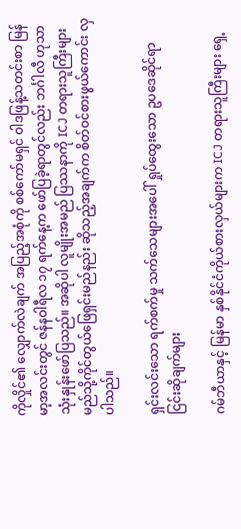ကိုလှိုင်၏ လျှောက်လဲချက် အပြည့်အစုံကို စစ်ကော်မရှင် ဝါဒဖြန့်သတင်းစာ မြန်မာ့အလင်းတွင် ဇန်နဝါရီလ ၁၇ ရက်နေ့က ဖော်ပြခဲ့ရာတွင်လည်း ဘင်္ဂါလီ ဟုသာ သုံးနှုန်းဖော်ပြသည်။ အဆိုပါ လူမျိုးအမည် ပြဿနာကို ICJ တရားသူကြီးများ မည်သို့ကိုင်တွယ်ဖြေရှင်းမည်နည်း ဆိုသည့်အချက်က စိတ်ဝင်စားဖွယ်ကောင်း လှပါသည်။

ရှင်းလင်းသော ရက်စက်မှု သက်သေများအပေါ် ရှုပ်ထွေးသော ဥပဒေဆိုင်ရာ ငြင်းဆိုချက်များ

ဂမ်ဘီယာနှင့် မြန်မာ နှစ်နိုင်ငံကိုယ်စားလှယ်များက ICJ တရားသူကြီးများ ရှေ့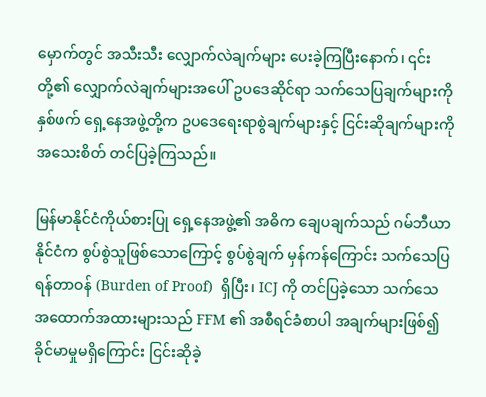မှောက်တွင် အသီးသီး လျှောက်လဲချက်များ ပေးခဲ့ကြပြီးနောက်၊ ၎င်းတို့၏ လျှောက်လဲချက်များအပေါ် ဥပဒေဆိုင်ရာ သက်သေပြချက်များကို နှစ်ဖက် ရှေ့နေအဖွဲ့တို့က ဥပဒေရေးရာစွဲချက်များနှင့် ငြင်းဆိုချက်များကို အသေးစိတ် တင်ပြခဲ့ကြသည်။

မြန်မာနိုင်ငံကိုယ်စားပြု ရှေ့နေအဖွဲ့၏ အဓိက ချေပချက်သည် ဂမ်ဘီယာနိုင်ငံက စွပ်စွဲသူဖြစ်သောကြောင့် စွပ်စွဲချက် မှန်ကန်ကြောင်း သက်သေပြရန်တာဝန် (Burden of Proof)  ရှိပြီး၊ ICJ ကို တင်ပြခဲ့သော သက်သေ အထောက်အထားများသည် FFM ၏ အစီရင်ခံစာပါ အချက်များဖြစ်၍ ခိုင်မာမှုမရှိကြောင်း ငြင်းဆိုခဲ့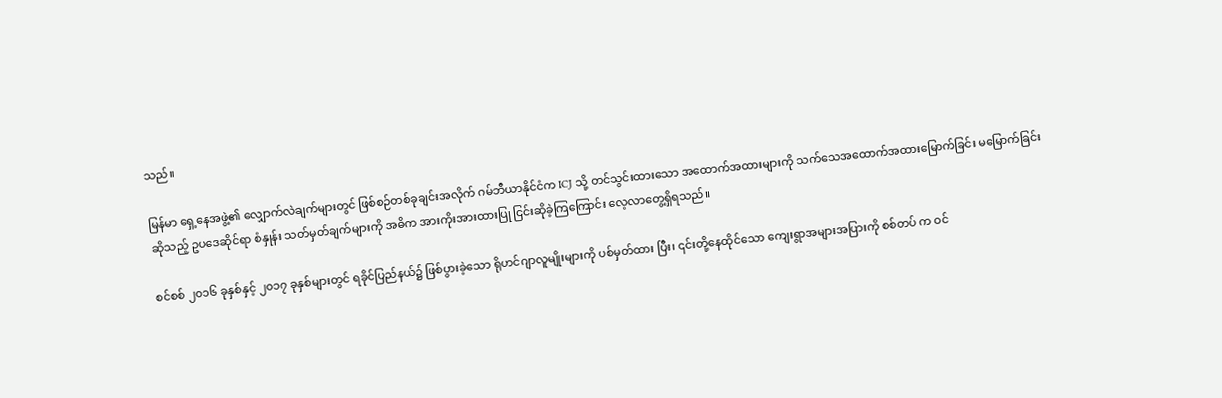သည်။

မြန်မာ ရှေ့နေအဖွဲ့၏ လျှောက်လဲချက်များတွင် ဖြစ်စဉ်တစ်ခုချင်းအလိုက် ဂမ်ဘီယာနိုင်ငံက ICJ သို့ တင်သွင်းထားသော အထောက်အထားများကို သက်သေအထောက်အထားမြောက်ခြင်း မမြောက်ခြင်း ဆိုသည့် ဥပဒေဆိုင်ရာ စံနှုန်း သတ်မှတ်ချက်များကို အဓိက အားကိုးအားထားပြု ငြင်းဆိုခဲ့ကြကြောင်း လေ့လာတွေ့ရှိရသည်။

စင်စစ် ၂၀၁၆ ခုနှစ်နှင့် ၂၀၁၇ ခုနှစ်များတွင် ရခိုင်ပြည်နယ်၌ ဖြစ်ပွားခဲ့သော ရိုဟင်ဂျာလူမျိုးများကို ပစ်မှတ်ထား ပြီး၊ ၎င်းတို့နေထိုင်သော ကျေးရွာအများအပြားကို စစ်တပ် က ဝင်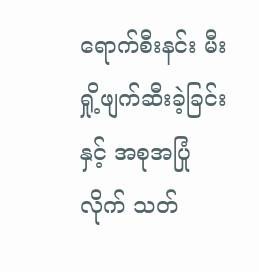ရောက်စီးနင်း မီးရှို့ဖျက်ဆီးခဲ့ခြင်းနှင့် အစုအပြုံလိုက် သတ်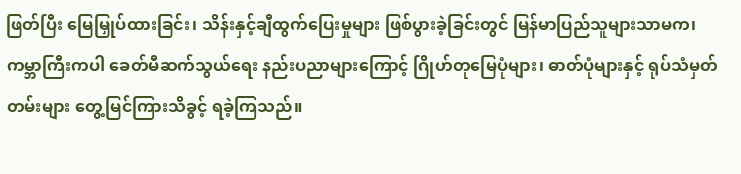ဖြတ်ပြီး မြေမြှုပ်ထားခြင်း၊ သိန်းနှင့်ချီထွက်ပြေးမှုများ ဖြစ်ပွားခဲ့ခြင်းတွင် မြန်မာပြည်သူများသာမက၊ ကမ္ဘာကြီးကပါ ခေတ်မီဆက်သွယ်ရေး နည်းပညာများကြောင့် ဂြိုဟ်တုမြေပုံများ၊ ဓာတ်ပုံများနှင့် ရုပ်သံမှတ်တမ်းများ တွေ့မြင်ကြားသိခွင့် ရခဲ့ကြသည်။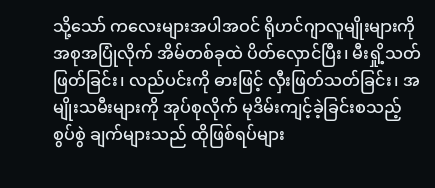သို့သော် ကလေးများအပါအဝင် ရိုဟင်ဂျာလူမျိုးများကို အစုအပြုံလိုက် အိမ်တစ်ခုထဲ ပိတ်လှောင်ပြီး၊ မီးရှို့သတ် ဖြတ်ခြင်း၊ လည်ပင်းကို ဓားဖြင့် လှီးဖြတ်သတ်ခြင်း၊ အမျိုးသမီးများကို အုပ်စုလိုက် မုဒိမ်းကျင့်ခဲ့ခြင်းစသည့် စွပ်စွဲ ချက်များသည် ထိုဖြစ်ရပ်များ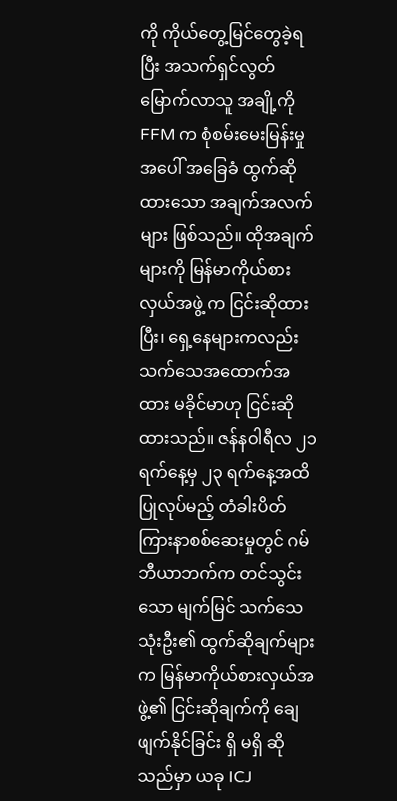ကို ကိုယ်တွေ့မြင်တွေခဲ့ရပြီး အသက်ရှင်လွတ်မြောက်လာသူ အချို့ကို FFM က စုံစမ်းမေးမြန်းမှုအပေါ် အခြေခံ ထွက်ဆိုထားသော အချက်အလက်များ ဖြစ်သည်။ ထိုအချက်များကို မြန်မာကိုယ်စားလှယ်အဖွဲ့ က ငြင်းဆိုထားပြီး၊ ရှေ့နေများကလည်း သက်သေအထောက်အထား မခိုင်မာဟု ငြင်းဆိုထားသည်။ ဇန်နဝါရီလ ၂၁ ရက်နေ့မှ ၂၃ ရက်နေ့အထိ ပြုလုပ်မည့် တံခါးပိတ်ကြားနာစစ်ဆေးမှုတွင် ဂမ်ဘီယာဘက်က တင်သွင်းသော မျက်မြင် သက်သေ သုံးဦး၏ ထွက်ဆိုချက်များက မြန်မာကိုယ်စားလှယ်အဖွဲ့၏ ငြင်းဆိုချက်ကို ချေဖျက်နိုင်ခြင်း ရှိ မရှိ ဆိုသည်မှာ ယခု ICJ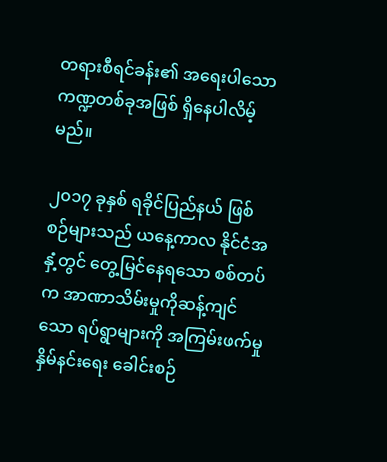တရားစီရင်ခန်း၏ အရေးပါသော ကဏ္ဍတစ်ခုအဖြစ် ရှိနေပါလိမ့်မည်။

၂၀၁၇ ခုနှစ် ရခိုင်ပြည်နယ် ဖြစ်စဉ်များသည် ယနေ့ကာလ နိုင်ငံအနှံ့တွင် တွေ့မြင်နေရသော စစ်တပ်က အာဏာသိမ်းမှုကိုဆန့်ကျင်သော ရပ်ရွာများကို အကြမ်းဖက်မှုနှိမ်နင်းရေး ခေါင်းစဉ်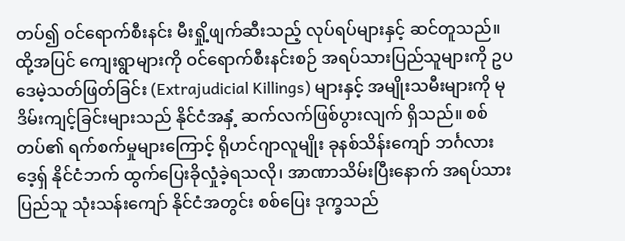တပ်၍ ဝင်ရောက်စီးနင်း မီးရှို့ဖျက်ဆီးသည့် လုပ်ရပ်များနှင့် ဆင်တူသည်။ ထို့အပြင် ကျေးရွာများကို ဝင်ရောက်စီးနင်းစဉ် အရပ်သားပြည်သူများကို ဥပဒေမဲ့သတ်ဖြတ်ခြင်း (Extrajudicial Killings) များနှင့် အမျိုးသမီးများကို မုဒိမ်းကျင့်ခြင်းများသည် နိုင်ငံအနှံ့ ဆက်လက်ဖြစ်ပွားလျက် ရှိသည်။ စစ်တပ်၏ ရက်စက်မှုများကြောင့် ရိုဟင်ဂျာလူမျိုး ခုနစ်သိန်းကျော် ဘင်္ဂလားဒေ့ရှ် နိုင်ငံဘက် ထွက်ပြေးခိုလှုံခဲ့ရသလို၊ အာဏာသိမ်းပြီးနောက် အရပ်သားပြည်သူ သုံးသန်းကျော် နိုင်ငံအတွင်း စစ်ပြေး ဒုက္ခသည်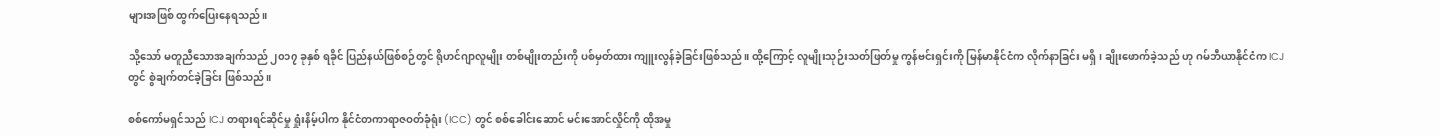များအဖြစ် ထွက်ပြေးနေရသည်။

သို့သော် မတူညီသောအချက်သည် ၂၀၁၇ ခုနှစ် ရခိုင် ပြည်နယ်ဖြစ်စဉ်တွင် ရိုဟင်ဂျာလူမျိုး တစ်မျိုးတည်းကို ပစ်မှတ်ထား ကျူးလွန်ခဲ့ခြင်းဖြစ်သည်။ ထို့ကြောင့် လူမျိုးသုဉ်းသတ်ဖြတ်မှု ကွန်ဗင်းရှင်းကို မြန်မာနိုင်ငံက လိုက်နာခြင်း မရှိ၊ ချိုးဖောက်ခဲ့သည် ဟု ဂမ်ဘီယာနိုင်ငံက ICJ တွင် စွဲချက်တင်ခဲ့ခြင်း ဖြစ်သည်။

စစ်ကော်မရှင်သည် ICJ တရားရင်ဆိုင်မှု ရှုံးနိမ့်ပါက နိုင်ငံတကာရာဇဝတ်ခုံရုံး (ICC) တွင် စစ်ခေါင်းဆောင် မင်းအောင်လှိုင်ကို ထိုအမှု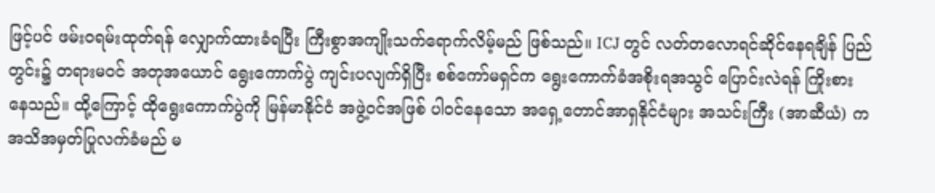ဖြင့်ပင် ဖမ်းဝရမ်းထုတ်ရန် လျှောက်ထားခံရပြီး ကြီးစွာအကျိုးသက်ရောက်လိမ့်မည် ဖြစ်သည်။ ICJ တွင် လတ်တလောရင်ဆိုင်နေရချိန် ပြည်တွင်း၌ တရားမဝင် အတုအယောင် ရွေးကောက်ပွဲ ကျင်းပလျက်ရှိပြီး စစ်ကော်မရှင်က ရွေးကောက်ခံအစိုးရအသွင် ပြောင်းလဲရန် ကြိုးစားနေသည်။ ထို့ကြောင့် ထိုရွေးကောက်ပွဲကို မြန်မာနိုင်ငံ အဖွဲ့ဝင်အဖြစ် ပါဝင်နေသော အရှေ့တောင်အာရှနိုင်ငံများ အသင်းကြီး (အာဆီယံ) က အသိအမှတ်ပြုလက်ခံမည် မ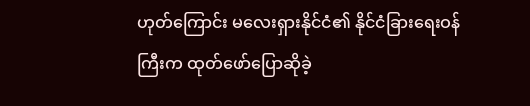ဟုတ်ကြောင်း မလေးရှားနိုင်ငံ၏ နိုင်ငံခြားရေးဝန်ကြီးက ထုတ်ဖော်ပြောဆိုခဲ့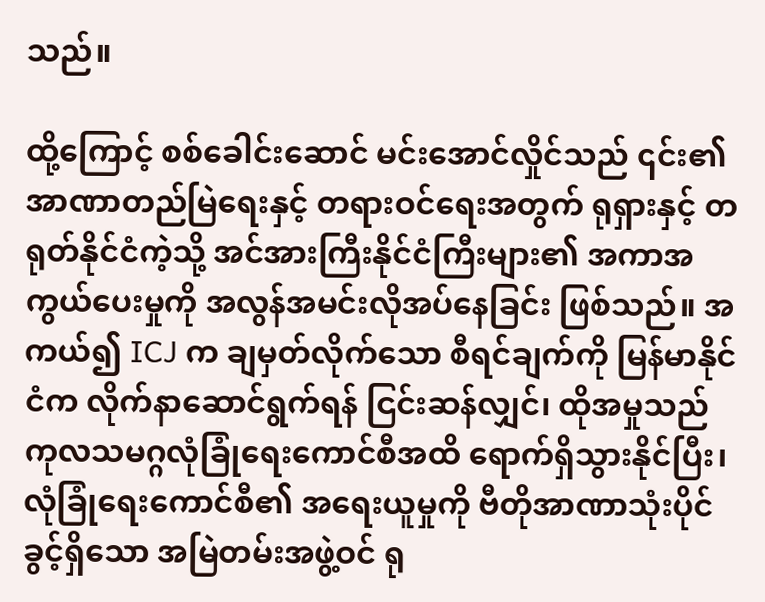သည်။

ထို့ကြောင့် စစ်ခေါင်းဆောင် မင်းအောင်လှိုင်သည် ၎င်း၏အာဏာတည်မြဲရေးနှင့် တရားဝင်ရေးအတွက် ရုရှားနှင့် တရုတ်နိုင်ငံကဲ့သို့ အင်အားကြီးနိုင်ငံကြီးများ၏ အကာအကွယ်ပေးမှုကို အလွန်အမင်းလိုအပ်နေခြင်း ဖြစ်သည်။ အကယ်၍ ICJ က ချမှတ်လိုက်သော စီရင်ချက်ကို မြန်မာနိုင်ငံက လိုက်နာဆောင်ရွက်ရန် ငြင်းဆန်လျှင်၊ ထိုအမှုသည် ကုလသမဂ္ဂလုံခြုံရေးကောင်စီအထိ ရောက်ရှိသွားနိုင်ပြီး၊ လုံခြုံရေးကောင်စီ၏ အရေးယူမှုကို ဗီတိုအာဏာသုံးပိုင်ခွင့်ရှိသော အမြဲတမ်းအဖွဲ့ဝင် ရု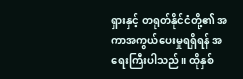ရှားနှင့် တရုတ်နိုင်ငံတို့၏ အကာအကွယ်ပေးမှုရရှိရန် အရေးကြီးပါသည်။ ထိုနှစ်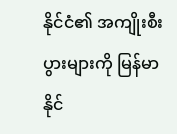နိုင်ငံ၏ အကျိုးစီးပွားများကို မြန်မာနိုင်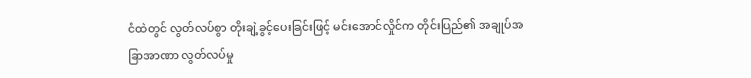ငံထဲတွင် လွတ်လပ်စွာ တိုးချဲ့ခွင့်ပေးခြင်းဖြင့် မင်းအောင်လှိုင်က တိုင်းပြည်၏ အချုပ်အခြာအာဏာ လွတ်လပ်မှု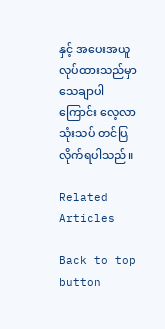နှင့် အပေးအယူလုပ်ထားသည်မှာ သေချာပါကြောင်း လေ့လာသုံးသပ် တင်ပြလိုက်ရပါသည်။

Related Articles

Back to top button